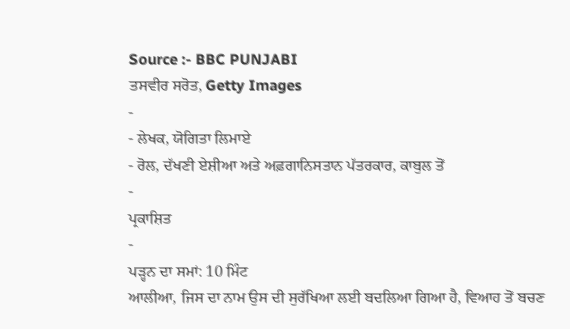Source :- BBC PUNJABI
ਤਸਵੀਰ ਸਰੋਤ, Getty Images
-
- ਲੇਖਕ, ਯੋਗਿਤਾ ਲਿਮਾਏ
- ਰੋਲ, ਦੱਖਣੀ ਏਸ਼ੀਆ ਅਤੇ ਅਫ਼ਗਾਨਿਸਤਾਨ ਪੱਤਰਕਾਰ, ਕਾਬੁਲ ਤੋਂ
-
ਪ੍ਰਕਾਸ਼ਿਤ
-
ਪੜ੍ਹਨ ਦਾ ਸਮਾਂ: 10 ਮਿੰਟ
ਆਲੀਆ, ਜਿਸ ਦਾ ਨਾਮ ਉਸ ਦੀ ਸੁਰੱਖਿਆ ਲਈ ਬਦਲਿਆ ਗਿਆ ਹੈ, ਵਿਆਹ ਤੋਂ ਬਚਣ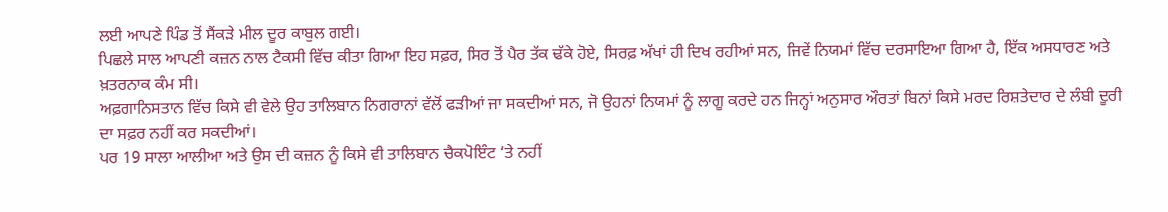ਲਈ ਆਪਣੇ ਪਿੰਡ ਤੋਂ ਸੈਂਕੜੇ ਮੀਲ ਦੂਰ ਕਾਬੁਲ ਗਈ।
ਪਿਛਲੇ ਸਾਲ ਆਪਣੀ ਕਜ਼ਨ ਨਾਲ ਟੈਕਸੀ ਵਿੱਚ ਕੀਤਾ ਗਿਆ ਇਹ ਸਫ਼ਰ, ਸਿਰ ਤੋਂ ਪੈਰ ਤੱਕ ਢੱਕੇ ਹੋਏ, ਸਿਰਫ਼ ਅੱਖਾਂ ਹੀ ਦਿਖ ਰਹੀਆਂ ਸਨ, ਜਿਵੇਂ ਨਿਯਮਾਂ ਵਿੱਚ ਦਰਸਾਇਆ ਗਿਆ ਹੈ, ਇੱਕ ਅਸਧਾਰਣ ਅਤੇ ਖ਼ਤਰਨਾਕ ਕੰਮ ਸੀ।
ਅਫ਼ਗਾਨਿਸਤਾਨ ਵਿੱਚ ਕਿਸੇ ਵੀ ਵੇਲੇ ਉਹ ਤਾਲਿਬਾਨ ਨਿਗਰਾਨਾਂ ਵੱਲੋਂ ਫੜੀਆਂ ਜਾ ਸਕਦੀਆਂ ਸਨ, ਜੋ ਉਹਨਾਂ ਨਿਯਮਾਂ ਨੂੰ ਲਾਗੂ ਕਰਦੇ ਹਨ ਜਿਨ੍ਹਾਂ ਅਨੁਸਾਰ ਔਰਤਾਂ ਬਿਨਾਂ ਕਿਸੇ ਮਰਦ ਰਿਸ਼ਤੇਦਾਰ ਦੇ ਲੰਬੀ ਦੂਰੀ ਦਾ ਸਫ਼ਰ ਨਹੀਂ ਕਰ ਸਕਦੀਆਂ।
ਪਰ 19 ਸਾਲਾ ਆਲੀਆ ਅਤੇ ਉਸ ਦੀ ਕਜ਼ਨ ਨੂੰ ਕਿਸੇ ਵੀ ਤਾਲਿਬਾਨ ਚੈਕਪੋਇੰਟ ‘ਤੇ ਨਹੀਂ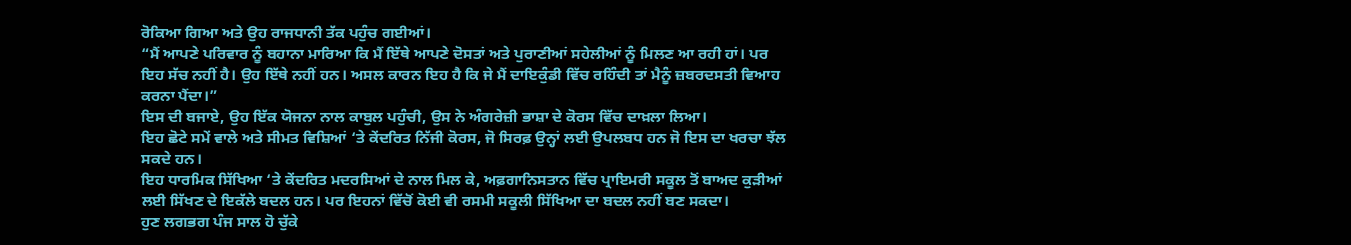ਰੋਕਿਆ ਗਿਆ ਅਤੇ ਉਹ ਰਾਜਧਾਨੀ ਤੱਕ ਪਹੁੰਚ ਗਈਆਂ।
“ਮੈਂ ਆਪਣੇ ਪਰਿਵਾਰ ਨੂੰ ਬਹਾਨਾ ਮਾਰਿਆ ਕਿ ਮੈਂ ਇੱਥੇ ਆਪਣੇ ਦੋਸਤਾਂ ਅਤੇ ਪੁਰਾਣੀਆਂ ਸਹੇਲੀਆਂ ਨੂੰ ਮਿਲਣ ਆ ਰਹੀ ਹਾਂ। ਪਰ ਇਹ ਸੱਚ ਨਹੀਂ ਹੈ। ਉਹ ਇੱਥੇ ਨਹੀਂ ਹਨ। ਅਸਲ ਕਾਰਨ ਇਹ ਹੈ ਕਿ ਜੇ ਮੈਂ ਦਾਇਕੁੰਡੀ ਵਿੱਚ ਰਹਿੰਦੀ ਤਾਂ ਮੈਨੂੰ ਜ਼ਬਰਦਸਤੀ ਵਿਆਹ ਕਰਨਾ ਪੈਂਦਾ।”
ਇਸ ਦੀ ਬਜਾਏ, ਉਹ ਇੱਕ ਯੋਜਨਾ ਨਾਲ ਕਾਬੁਲ ਪਹੁੰਚੀ, ਉਸ ਨੇ ਅੰਗਰੇਜ਼ੀ ਭਾਸ਼ਾ ਦੇ ਕੋਰਸ ਵਿੱਚ ਦਾਖ਼ਲਾ ਲਿਆ।
ਇਹ ਛੋਟੇ ਸਮੇਂ ਵਾਲੇ ਅਤੇ ਸੀਮਤ ਵਿਸ਼ਿਆਂ ‘ਤੇ ਕੇਂਦਰਿਤ ਨਿੱਜੀ ਕੋਰਸ, ਜੋ ਸਿਰਫ਼ ਉਨ੍ਹਾਂ ਲਈ ਉਪਲਬਧ ਹਨ ਜੋ ਇਸ ਦਾ ਖਰਚਾ ਝੱਲ ਸਕਦੇ ਹਨ।
ਇਹ ਧਾਰਮਿਕ ਸਿੱਖਿਆ ‘ਤੇ ਕੇਂਦਰਿਤ ਮਦਰਸਿਆਂ ਦੇ ਨਾਲ ਮਿਲ ਕੇ, ਅਫ਼ਗਾਨਿਸਤਾਨ ਵਿੱਚ ਪ੍ਰਾਇਮਰੀ ਸਕੂਲ ਤੋਂ ਬਾਅਦ ਕੁੜੀਆਂ ਲਈ ਸਿੱਖਣ ਦੇ ਇਕੱਲੇ ਬਦਲ ਹਨ। ਪਰ ਇਹਨਾਂ ਵਿੱਚੋਂ ਕੋਈ ਵੀ ਰਸਮੀ ਸਕੂਲੀ ਸਿੱਖਿਆ ਦਾ ਬਦਲ ਨਹੀਂ ਬਣ ਸਕਦਾ।
ਹੁਣ ਲਗਭਗ ਪੰਜ ਸਾਲ ਹੋ ਚੁੱਕੇ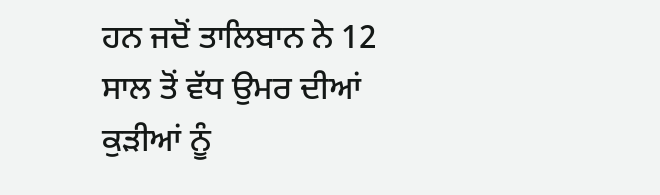ਹਨ ਜਦੋਂ ਤਾਲਿਬਾਨ ਨੇ 12 ਸਾਲ ਤੋਂ ਵੱਧ ਉਮਰ ਦੀਆਂ ਕੁੜੀਆਂ ਨੂੰ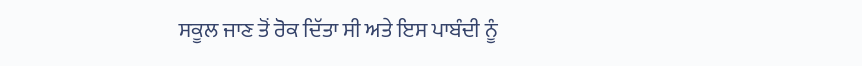ਸਕੂਲ ਜਾਣ ਤੋਂ ਰੋਕ ਦਿੱਤਾ ਸੀ ਅਤੇ ਇਸ ਪਾਬੰਦੀ ਨੂੰ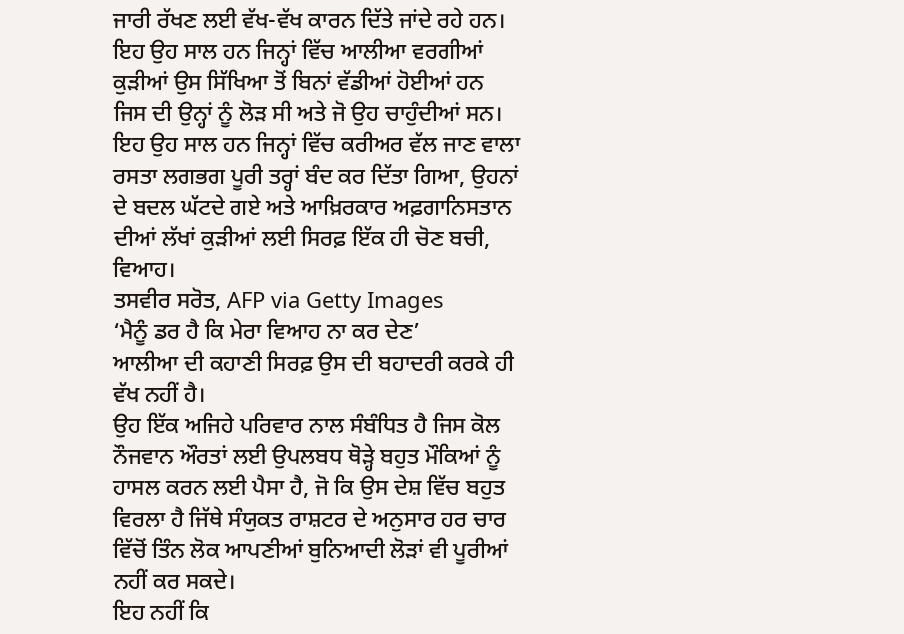ਜਾਰੀ ਰੱਖਣ ਲਈ ਵੱਖ-ਵੱਖ ਕਾਰਨ ਦਿੱਤੇ ਜਾਂਦੇ ਰਹੇ ਹਨ।
ਇਹ ਉਹ ਸਾਲ ਹਨ ਜਿਨ੍ਹਾਂ ਵਿੱਚ ਆਲੀਆ ਵਰਗੀਆਂ ਕੁੜੀਆਂ ਉਸ ਸਿੱਖਿਆ ਤੋਂ ਬਿਨਾਂ ਵੱਡੀਆਂ ਹੋਈਆਂ ਹਨ ਜਿਸ ਦੀ ਉਨ੍ਹਾਂ ਨੂੰ ਲੋੜ ਸੀ ਅਤੇ ਜੋ ਉਹ ਚਾਹੁੰਦੀਆਂ ਸਨ।
ਇਹ ਉਹ ਸਾਲ ਹਨ ਜਿਨ੍ਹਾਂ ਵਿੱਚ ਕਰੀਅਰ ਵੱਲ ਜਾਣ ਵਾਲਾ ਰਸਤਾ ਲਗਭਗ ਪੂਰੀ ਤਰ੍ਹਾਂ ਬੰਦ ਕਰ ਦਿੱਤਾ ਗਿਆ, ਉਹਨਾਂ ਦੇ ਬਦਲ ਘੱਟਦੇ ਗਏ ਅਤੇ ਆਖ਼ਿਰਕਾਰ ਅਫ਼ਗਾਨਿਸਤਾਨ ਦੀਆਂ ਲੱਖਾਂ ਕੁੜੀਆਂ ਲਈ ਸਿਰਫ਼ ਇੱਕ ਹੀ ਚੋਣ ਬਚੀ, ਵਿਆਹ।
ਤਸਵੀਰ ਸਰੋਤ, AFP via Getty Images
‘ਮੈਨੂੰ ਡਰ ਹੈ ਕਿ ਮੇਰਾ ਵਿਆਹ ਨਾ ਕਰ ਦੇਣ’
ਆਲੀਆ ਦੀ ਕਹਾਣੀ ਸਿਰਫ਼ ਉਸ ਦੀ ਬਹਾਦਰੀ ਕਰਕੇ ਹੀ ਵੱਖ ਨਹੀਂ ਹੈ।
ਉਹ ਇੱਕ ਅਜਿਹੇ ਪਰਿਵਾਰ ਨਾਲ ਸੰਬੰਧਿਤ ਹੈ ਜਿਸ ਕੋਲ ਨੌਜਵਾਨ ਔਰਤਾਂ ਲਈ ਉਪਲਬਧ ਥੋੜ੍ਹੇ ਬਹੁਤ ਮੌਕਿਆਂ ਨੂੰ ਹਾਸਲ ਕਰਨ ਲਈ ਪੈਸਾ ਹੈ, ਜੋ ਕਿ ਉਸ ਦੇਸ਼ ਵਿੱਚ ਬਹੁਤ ਵਿਰਲਾ ਹੈ ਜਿੱਥੇ ਸੰਯੁਕਤ ਰਾਸ਼ਟਰ ਦੇ ਅਨੁਸਾਰ ਹਰ ਚਾਰ ਵਿੱਚੋਂ ਤਿੰਨ ਲੋਕ ਆਪਣੀਆਂ ਬੁਨਿਆਦੀ ਲੋੜਾਂ ਵੀ ਪੂਰੀਆਂ ਨਹੀਂ ਕਰ ਸਕਦੇ।
ਇਹ ਨਹੀਂ ਕਿ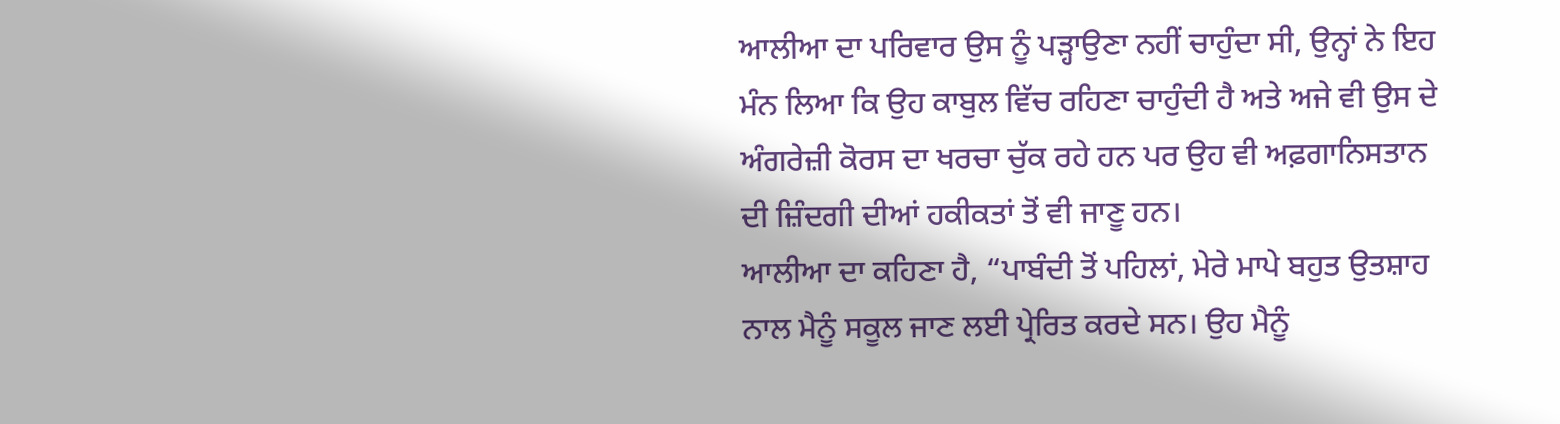ਆਲੀਆ ਦਾ ਪਰਿਵਾਰ ਉਸ ਨੂੰ ਪੜ੍ਹਾਉਣਾ ਨਹੀਂ ਚਾਹੁੰਦਾ ਸੀ, ਉਨ੍ਹਾਂ ਨੇ ਇਹ ਮੰਨ ਲਿਆ ਕਿ ਉਹ ਕਾਬੁਲ ਵਿੱਚ ਰਹਿਣਾ ਚਾਹੁੰਦੀ ਹੈ ਅਤੇ ਅਜੇ ਵੀ ਉਸ ਦੇ ਅੰਗਰੇਜ਼ੀ ਕੋਰਸ ਦਾ ਖਰਚਾ ਚੁੱਕ ਰਹੇ ਹਨ ਪਰ ਉਹ ਵੀ ਅਫ਼ਗਾਨਿਸਤਾਨ ਦੀ ਜ਼ਿੰਦਗੀ ਦੀਆਂ ਹਕੀਕਤਾਂ ਤੋਂ ਵੀ ਜਾਣੂ ਹਨ।
ਆਲੀਆ ਦਾ ਕਹਿਣਾ ਹੈ, “ਪਾਬੰਦੀ ਤੋਂ ਪਹਿਲਾਂ, ਮੇਰੇ ਮਾਪੇ ਬਹੁਤ ਉਤਸ਼ਾਹ ਨਾਲ ਮੈਨੂੰ ਸਕੂਲ ਜਾਣ ਲਈ ਪ੍ਰੇਰਿਤ ਕਰਦੇ ਸਨ। ਉਹ ਮੈਨੂੰ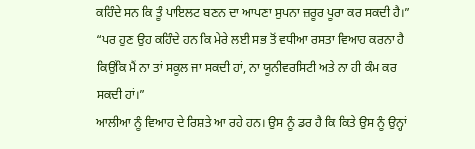ਕਹਿੰਦੇ ਸਨ ਕਿ ਤੂੰ ਪਾਇਲਟ ਬਣਨ ਦਾ ਆਪਣਾ ਸੁਪਨਾ ਜ਼ਰੂਰ ਪੂਰਾ ਕਰ ਸਕਦੀ ਹੈ।”
“ਪਰ ਹੁਣ ਉਹ ਕਹਿੰਦੇ ਹਨ ਕਿ ਮੇਰੇ ਲਈ ਸਭ ਤੋਂ ਵਧੀਆ ਰਸਤਾ ਵਿਆਹ ਕਰਨਾ ਹੈ ਕਿਉਂਕਿ ਮੈਂ ਨਾ ਤਾਂ ਸਕੂਲ ਜਾ ਸਕਦੀ ਹਾਂ, ਨਾ ਯੂਨੀਵਰਸਿਟੀ ਅਤੇ ਨਾ ਹੀ ਕੰਮ ਕਰ ਸਕਦੀ ਹਾਂ।”
ਆਲੀਆ ਨੂੰ ਵਿਆਹ ਦੇ ਰਿਸ਼ਤੇ ਆ ਰਹੇ ਹਨ। ਉਸ ਨੂੰ ਡਰ ਹੈ ਕਿ ਕਿਤੇ ਉਸ ਨੂੰ ਉਨ੍ਹਾਂ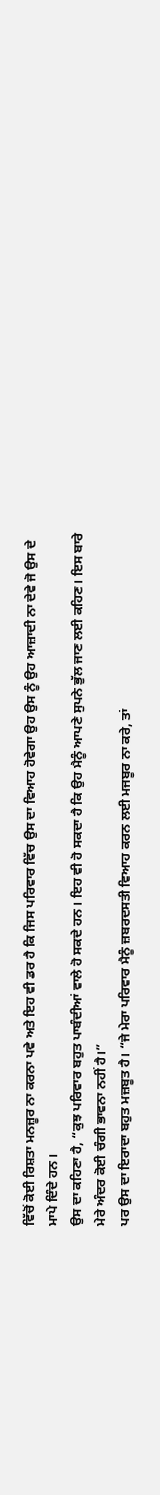ਵਿੱਚੋਂ ਕੋਈ ਰਿਸ਼ਤਾ ਮਨਜ਼ੂਰ ਨਾ ਕਰਨਾ ਪਵੇ ਅਤੇ ਇਹ ਵੀ ਡਰ ਹੈ ਕਿ ਜਿਸ ਪਰਿਵਾਰ ਵਿੱਚ ਉਸ ਦਾ ਵਿਆਹ ਹੋਵੇਗਾ ਉਹ ਉਸ ਨੂੰ ਉਹ ਆਜ਼ਾਦੀ ਨਾ ਦੇਵੇ ਜੋ ਉਸ ਦੇ ਮਾਪੇ ਦਿੰਦੇ ਹਨ।
ਉਸ ਦਾ ਕਹਿਣਾ ਹੈ, “ਕੁਝ ਪਰਿਵਾਰ ਬਹੁਤ ਪਾਬੰਦੀਆਂ ਵਾਲੇ ਹੋ ਸਕਦੇ ਹਨ। ਇਹ ਵੀ ਹੋ ਸਕਦਾ ਹੈ ਕਿ ਉਹ ਮੈਨੂੰ ਆਪਣੇ ਸੁਪਨੇ ਭੁੱਲ ਜਾਣ ਲਈ ਕਹਿਣ। ਇਸ ਬਾਰੇ ਮੇਰੇ ਅੰਦਰ ਕੋਈ ਚੰਗੀ ਭਾਵਨਾ ਨਹੀਂ ਹੈ।”
ਪਰ ਉਸ ਦਾ ਇਰਾਦਾ ਬਹੁਤ ਮਜ਼ਬੂਤ ਹੈ। “ਜੇ ਮੇਰਾ ਪਰਿਵਾਰ ਮੈਨੂੰ ਜ਼ਬਰਦਸਤੀ ਵਿਆਹ ਕਰਨ ਲਈ ਮਜਬੂਰ ਨਾ ਕਰੇ, ਤਾਂ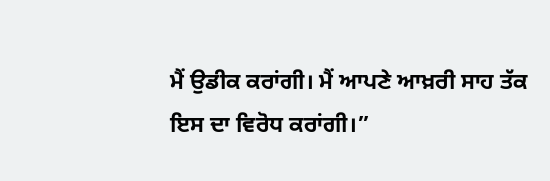ਮੈਂ ਉਡੀਕ ਕਰਾਂਗੀ। ਮੈਂ ਆਪਣੇ ਆਖ਼ਰੀ ਸਾਹ ਤੱਕ ਇਸ ਦਾ ਵਿਰੋਧ ਕਰਾਂਗੀ।”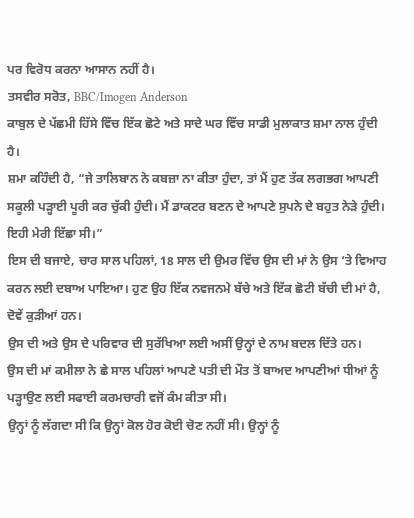ਪਰ ਵਿਰੋਧ ਕਰਨਾ ਆਸਾਨ ਨਹੀਂ ਹੈ।
ਤਸਵੀਰ ਸਰੋਤ, BBC/Imogen Anderson
ਕਾਬੁਲ ਦੇ ਪੱਛਮੀ ਹਿੱਸੇ ਵਿੱਚ ਇੱਕ ਛੋਟੇ ਅਤੇ ਸਾਦੇ ਘਰ ਵਿੱਚ ਸਾਡੀ ਮੁਲਾਕਾਤ ਸ਼ਮਾ ਨਾਲ ਹੁੰਦੀ ਹੈ।
ਸ਼ਮਾ ਕਹਿੰਦੀ ਹੈ, “ਜੇ ਤਾਲਿਬਾਨ ਨੇ ਕਬਜ਼ਾ ਨਾ ਕੀਤਾ ਹੁੰਦਾ, ਤਾਂ ਮੈਂ ਹੁਣ ਤੱਕ ਲਗਭਗ ਆਪਣੀ ਸਕੂਲੀ ਪੜ੍ਹਾਈ ਪੂਰੀ ਕਰ ਚੁੱਕੀ ਹੁੰਦੀ। ਮੈਂ ਡਾਕਟਰ ਬਣਨ ਦੇ ਆਪਣੇ ਸੁਪਨੇ ਦੇ ਬਹੁਤ ਨੇੜੇ ਹੁੰਦੀ। ਇਹੀ ਮੇਰੀ ਇੱਛਾ ਸੀ।”
ਇਸ ਦੀ ਬਜਾਏ, ਚਾਰ ਸਾਲ ਪਹਿਲਾਂ, 18 ਸਾਲ ਦੀ ਉਮਰ ਵਿੱਚ ਉਸ ਦੀ ਮਾਂ ਨੇ ਉਸ ‘ਤੇ ਵਿਆਹ ਕਰਨ ਲਈ ਦਬਾਅ ਪਾਇਆ। ਹੁਣ ਉਹ ਇੱਕ ਨਵਜਨਮੇ ਬੱਚੇ ਅਤੇ ਇੱਕ ਛੋਟੀ ਬੱਚੀ ਦੀ ਮਾਂ ਹੈ, ਦੋਵੇਂ ਕੁੜੀਆਂ ਹਨ।
ਉਸ ਦੀ ਅਤੇ ਉਸ ਦੇ ਪਰਿਵਾਰ ਦੀ ਸੁਰੱਖਿਆ ਲਈ ਅਸੀਂ ਉਨ੍ਹਾਂ ਦੇ ਨਾਮ ਬਦਲ ਦਿੱਤੇ ਹਨ।
ਉਸ ਦੀ ਮਾਂ ਕਮੀਲਾ ਨੇ ਛੇ ਸਾਲ ਪਹਿਲਾਂ ਆਪਣੇ ਪਤੀ ਦੀ ਮੌਤ ਤੋਂ ਬਾਅਦ ਆਪਣੀਆਂ ਧੀਆਂ ਨੂੰ ਪੜ੍ਹਾਉਣ ਲਈ ਸਫਾਈ ਕਰਮਚਾਰੀ ਵਜੋਂ ਕੰਮ ਕੀਤਾ ਸੀ।
ਉਨ੍ਹਾਂ ਨੂੰ ਲੱਗਦਾ ਸੀ ਕਿ ਉਨ੍ਹਾਂ ਕੋਲ ਹੋਰ ਕੋਈ ਚੋਣ ਨਹੀਂ ਸੀ। ਉਨ੍ਹਾਂ ਨੂੰ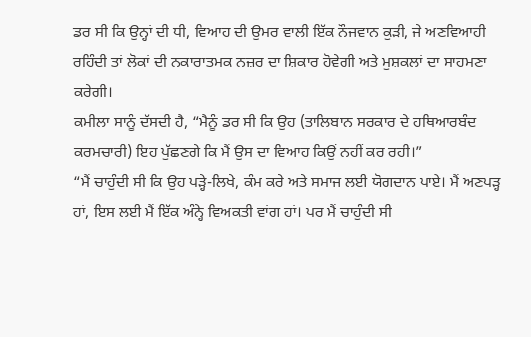ਡਰ ਸੀ ਕਿ ਉਨ੍ਹਾਂ ਦੀ ਧੀ, ਵਿਆਹ ਦੀ ਉਮਰ ਵਾਲੀ ਇੱਕ ਨੌਜਵਾਨ ਕੁੜੀ, ਜੇ ਅਣਵਿਆਹੀ ਰਹਿੰਦੀ ਤਾਂ ਲੋਕਾਂ ਦੀ ਨਕਾਰਾਤਮਕ ਨਜ਼ਰ ਦਾ ਸ਼ਿਕਾਰ ਹੋਵੇਗੀ ਅਤੇ ਮੁਸ਼ਕਲਾਂ ਦਾ ਸਾਹਮਣਾ ਕਰੇਗੀ।
ਕਮੀਲਾ ਸਾਨੂੰ ਦੱਸਦੀ ਹੈ, “ਮੈਨੂੰ ਡਰ ਸੀ ਕਿ ਉਹ (ਤਾਲਿਬਾਨ ਸਰਕਾਰ ਦੇ ਹਥਿਆਰਬੰਦ ਕਰਮਚਾਰੀ) ਇਹ ਪੁੱਛਣਗੇ ਕਿ ਮੈਂ ਉਸ ਦਾ ਵਿਆਹ ਕਿਉਂ ਨਹੀਂ ਕਰ ਰਹੀ।”
“ਮੈਂ ਚਾਹੁੰਦੀ ਸੀ ਕਿ ਉਹ ਪੜ੍ਹੇ-ਲਿਖੇ, ਕੰਮ ਕਰੇ ਅਤੇ ਸਮਾਜ ਲਈ ਯੋਗਦਾਨ ਪਾਏ। ਮੈਂ ਅਣਪੜ੍ਹ ਹਾਂ, ਇਸ ਲਈ ਮੈਂ ਇੱਕ ਅੰਨ੍ਹੇ ਵਿਅਕਤੀ ਵਾਂਗ ਹਾਂ। ਪਰ ਮੈਂ ਚਾਹੁੰਦੀ ਸੀ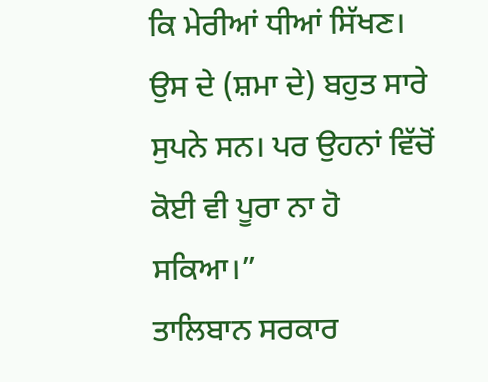ਕਿ ਮੇਰੀਆਂ ਧੀਆਂ ਸਿੱਖਣ। ਉਸ ਦੇ (ਸ਼ਮਾ ਦੇ) ਬਹੁਤ ਸਾਰੇ ਸੁਪਨੇ ਸਨ। ਪਰ ਉਹਨਾਂ ਵਿੱਚੋਂ ਕੋਈ ਵੀ ਪੂਰਾ ਨਾ ਹੋ ਸਕਿਆ।”
ਤਾਲਿਬਾਨ ਸਰਕਾਰ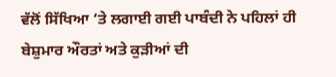ਵੱਲੋਂ ਸਿੱਖਿਆ ‘ਤੇ ਲਗਾਈ ਗਈ ਪਾਬੰਦੀ ਨੇ ਪਹਿਲਾਂ ਹੀ ਬੇਸ਼ੁਮਾਰ ਔਰਤਾਂ ਅਤੇ ਕੁੜੀਆਂ ਦੀ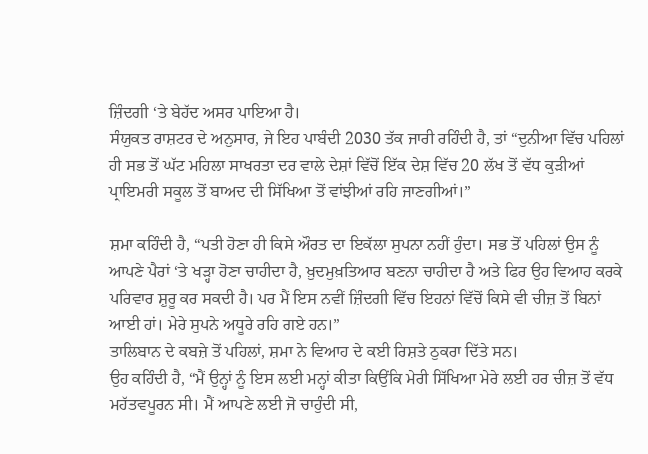ਜ਼ਿੰਦਗੀ ‘ਤੇ ਬੇਹੱਦ ਅਸਰ ਪਾਇਆ ਹੈ।
ਸੰਯੁਕਤ ਰਾਸ਼ਟਰ ਦੇ ਅਨੁਸਾਰ, ਜੇ ਇਹ ਪਾਬੰਦੀ 2030 ਤੱਕ ਜਾਰੀ ਰਹਿੰਦੀ ਹੈ, ਤਾਂ “ਦੁਨੀਆ ਵਿੱਚ ਪਹਿਲਾਂ ਹੀ ਸਭ ਤੋਂ ਘੱਟ ਮਹਿਲਾ ਸਾਖਰਤਾ ਦਰ ਵਾਲੇ ਦੇਸ਼ਾਂ ਵਿੱਚੋਂ ਇੱਕ ਦੇਸ਼ ਵਿੱਚ 20 ਲੱਖ ਤੋਂ ਵੱਧ ਕੁੜੀਆਂ ਪ੍ਰਾਇਮਰੀ ਸਕੂਲ ਤੋਂ ਬਾਅਦ ਦੀ ਸਿੱਖਿਆ ਤੋਂ ਵਾਂਝੀਆਂ ਰਹਿ ਜਾਣਗੀਆਂ।”

ਸ਼ਮਾ ਕਹਿੰਦੀ ਹੈ, “ਪਤੀ ਹੋਣਾ ਹੀ ਕਿਸੇ ਔਰਤ ਦਾ ਇਕੱਲਾ ਸੁਪਨਾ ਨਹੀਂ ਹੁੰਦਾ। ਸਭ ਤੋਂ ਪਹਿਲਾਂ ਉਸ ਨੂੰ ਆਪਣੇ ਪੈਰਾਂ ‘ਤੇ ਖੜ੍ਹਾ ਹੋਣਾ ਚਾਹੀਦਾ ਹੈ, ਖ਼ੁਦਮੁਖ਼ਤਿਆਰ ਬਣਨਾ ਚਾਹੀਦਾ ਹੈ ਅਤੇ ਫਿਰ ਉਹ ਵਿਆਹ ਕਰਕੇ ਪਰਿਵਾਰ ਸ਼ੁਰੂ ਕਰ ਸਕਦੀ ਹੈ। ਪਰ ਮੈਂ ਇਸ ਨਵੀਂ ਜ਼ਿੰਦਗੀ ਵਿੱਚ ਇਹਨਾਂ ਵਿੱਚੋਂ ਕਿਸੇ ਵੀ ਚੀਜ਼ ਤੋਂ ਬਿਨਾਂ ਆਈ ਹਾਂ। ਮੇਰੇ ਸੁਪਨੇ ਅਧੂਰੇ ਰਹਿ ਗਏ ਹਨ।”
ਤਾਲਿਬਾਨ ਦੇ ਕਬਜ਼ੇ ਤੋਂ ਪਹਿਲਾਂ, ਸ਼ਮਾ ਨੇ ਵਿਆਹ ਦੇ ਕਈ ਰਿਸ਼ਤੇ ਠੁਕਰਾ ਦਿੱਤੇ ਸਨ।
ਉਹ ਕਹਿੰਦੀ ਹੈ, “ਮੈਂ ਉਨ੍ਹਾਂ ਨੂੰ ਇਸ ਲਈ ਮਨ੍ਹਾਂ ਕੀਤਾ ਕਿਉਂਕਿ ਮੇਰੀ ਸਿੱਖਿਆ ਮੇਰੇ ਲਈ ਹਰ ਚੀਜ਼ ਤੋਂ ਵੱਧ ਮਹੱਤਵਪੂਰਨ ਸੀ। ਮੈਂ ਆਪਣੇ ਲਈ ਜੋ ਚਾਹੁੰਦੀ ਸੀ,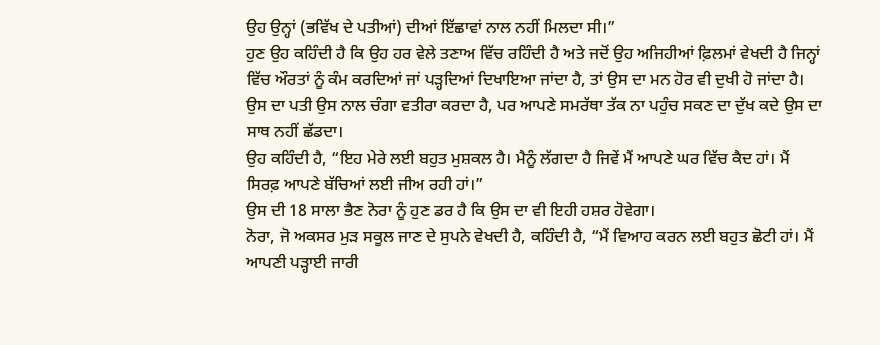ਉਹ ਉਨ੍ਹਾਂ (ਭਵਿੱਖ ਦੇ ਪਤੀਆਂ) ਦੀਆਂ ਇੱਛਾਵਾਂ ਨਾਲ ਨਹੀਂ ਮਿਲਦਾ ਸੀ।”
ਹੁਣ ਉਹ ਕਹਿੰਦੀ ਹੈ ਕਿ ਉਹ ਹਰ ਵੇਲੇ ਤਣਾਅ ਵਿੱਚ ਰਹਿੰਦੀ ਹੈ ਅਤੇ ਜਦੋਂ ਉਹ ਅਜਿਹੀਆਂ ਫ਼ਿਲਮਾਂ ਵੇਖਦੀ ਹੈ ਜਿਨ੍ਹਾਂ ਵਿੱਚ ਔਰਤਾਂ ਨੂੰ ਕੰਮ ਕਰਦਿਆਂ ਜਾਂ ਪੜ੍ਹਦਿਆਂ ਦਿਖਾਇਆ ਜਾਂਦਾ ਹੈ, ਤਾਂ ਉਸ ਦਾ ਮਨ ਹੋਰ ਵੀ ਦੁਖੀ ਹੋ ਜਾਂਦਾ ਹੈ।
ਉਸ ਦਾ ਪਤੀ ਉਸ ਨਾਲ ਚੰਗਾ ਵਤੀਰਾ ਕਰਦਾ ਹੈ, ਪਰ ਆਪਣੇ ਸਮਰੱਥਾ ਤੱਕ ਨਾ ਪਹੁੰਚ ਸਕਣ ਦਾ ਦੁੱਖ ਕਦੇ ਉਸ ਦਾ ਸਾਥ ਨਹੀਂ ਛੱਡਦਾ।
ਉਹ ਕਹਿੰਦੀ ਹੈ, “ਇਹ ਮੇਰੇ ਲਈ ਬਹੁਤ ਮੁਸ਼ਕਲ ਹੈ। ਮੈਨੂੰ ਲੱਗਦਾ ਹੈ ਜਿਵੇਂ ਮੈਂ ਆਪਣੇ ਘਰ ਵਿੱਚ ਕੈਦ ਹਾਂ। ਮੈਂ ਸਿਰਫ਼ ਆਪਣੇ ਬੱਚਿਆਂ ਲਈ ਜੀਅ ਰਹੀ ਹਾਂ।”
ਉਸ ਦੀ 18 ਸਾਲਾ ਭੈਣ ਨੋਰਾ ਨੂੰ ਹੁਣ ਡਰ ਹੈ ਕਿ ਉਸ ਦਾ ਵੀ ਇਹੀ ਹਸ਼ਰ ਹੋਵੇਗਾ।
ਨੋਰਾ, ਜੋ ਅਕਸਰ ਮੁੜ ਸਕੂਲ ਜਾਣ ਦੇ ਸੁਪਨੇ ਵੇਖਦੀ ਹੈ, ਕਹਿੰਦੀ ਹੈ, “ਮੈਂ ਵਿਆਹ ਕਰਨ ਲਈ ਬਹੁਤ ਛੋਟੀ ਹਾਂ। ਮੈਂ ਆਪਣੀ ਪੜ੍ਹਾਈ ਜਾਰੀ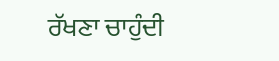ਰੱਖਣਾ ਚਾਹੁੰਦੀ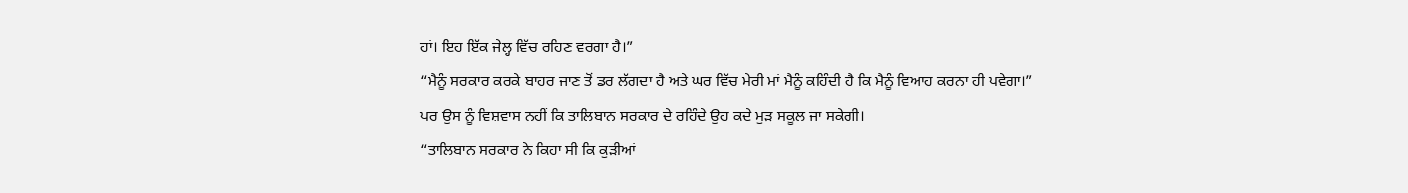ਹਾਂ। ਇਹ ਇੱਕ ਜੇਲ੍ਹ ਵਿੱਚ ਰਹਿਣ ਵਰਗਾ ਹੈ।”
“ਮੈਨੂੰ ਸਰਕਾਰ ਕਰਕੇ ਬਾਹਰ ਜਾਣ ਤੋਂ ਡਰ ਲੱਗਦਾ ਹੈ ਅਤੇ ਘਰ ਵਿੱਚ ਮੇਰੀ ਮਾਂ ਮੈਨੂੰ ਕਹਿੰਦੀ ਹੈ ਕਿ ਮੈਨੂੰ ਵਿਆਹ ਕਰਨਾ ਹੀ ਪਵੇਗਾ।”
ਪਰ ਉਸ ਨੂੰ ਵਿਸ਼ਵਾਸ ਨਹੀਂ ਕਿ ਤਾਲਿਬਾਨ ਸਰਕਾਰ ਦੇ ਰਹਿੰਦੇ ਉਹ ਕਦੇ ਮੁੜ ਸਕੂਲ ਜਾ ਸਕੇਗੀ।
“ਤਾਲਿਬਾਨ ਸਰਕਾਰ ਨੇ ਕਿਹਾ ਸੀ ਕਿ ਕੁੜੀਆਂ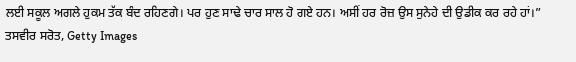ਲਈ ਸਕੂਲ ਅਗਲੇ ਹੁਕਮ ਤੱਕ ਬੰਦ ਰਹਿਣਗੇ। ਪਰ ਹੁਣ ਸਾਢੇ ਚਾਰ ਸਾਲ ਹੋ ਗਏ ਹਨ। ਅਸੀਂ ਹਰ ਰੋਜ਼ ਉਸ ਸੁਨੇਹੇ ਦੀ ਉਡੀਕ ਕਰ ਰਹੇ ਹਾਂ।”
ਤਸਵੀਰ ਸਰੋਤ, Getty Images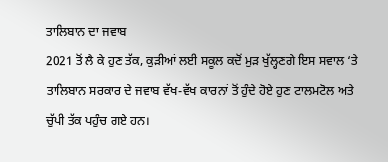ਤਾਲਿਬਾਨ ਦਾ ਜਵਾਬ
2021 ਤੋਂ ਲੈ ਕੇ ਹੁਣ ਤੱਕ, ਕੁੜੀਆਂ ਲਈ ਸਕੂਲ ਕਦੋਂ ਮੁੜ ਖੁੱਲ੍ਹਣਗੇ ਇਸ ਸਵਾਲ ‘ਤੇ ਤਾਲਿਬਾਨ ਸਰਕਾਰ ਦੇ ਜਵਾਬ ਵੱਖ-ਵੱਖ ਕਾਰਨਾਂ ਤੋਂ ਹੁੰਦੇ ਹੋਏ ਹੁਣ ਟਾਲਮਟੋਲ ਅਤੇ ਚੁੱਪੀ ਤੱਕ ਪਹੁੰਚ ਗਏ ਹਨ।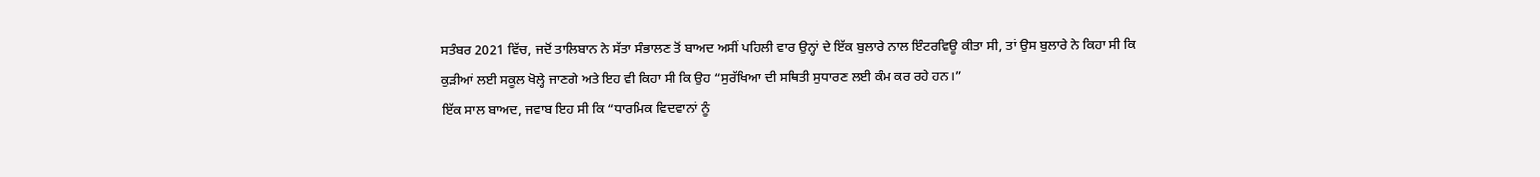ਸਤੰਬਰ 2021 ਵਿੱਚ, ਜਦੋਂ ਤਾਲਿਬਾਨ ਨੇ ਸੱਤਾ ਸੰਭਾਲਣ ਤੋਂ ਬਾਅਦ ਅਸੀਂ ਪਹਿਲੀ ਵਾਰ ਉਨ੍ਹਾਂ ਦੇ ਇੱਕ ਬੁਲਾਰੇ ਨਾਲ ਇੰਟਰਵਿਊ ਕੀਤਾ ਸੀ, ਤਾਂ ਉਸ ਬੁਲਾਰੇ ਨੇ ਕਿਹਾ ਸੀ ਕਿ ਕੁੜੀਆਂ ਲਈ ਸਕੂਲ ਖੋਲ੍ਹੇ ਜਾਣਗੇ ਅਤੇ ਇਹ ਵੀ ਕਿਹਾ ਸੀ ਕਿ ਉਹ “ਸੁਰੱਖਿਆ ਦੀ ਸਥਿਤੀ ਸੁਧਾਰਣ ਲਈ ਕੰਮ ਕਰ ਰਹੇ ਹਨ।”
ਇੱਕ ਸਾਲ ਬਾਅਦ, ਜਵਾਬ ਇਹ ਸੀ ਕਿ “ਧਾਰਮਿਕ ਵਿਦਵਾਨਾਂ ਨੂੰ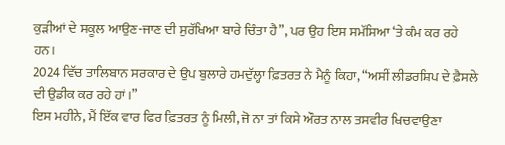ਕੁੜੀਆਂ ਦੇ ਸਕੂਲ ਆਉਣ-ਜਾਣ ਦੀ ਸੁਰੱਖਿਆ ਬਾਰੇ ਚਿੰਤਾ ਹੈ”, ਪਰ ਉਹ ਇਸ ਸਮੱਸਿਆ ‘ਤੇ ਕੰਮ ਕਰ ਰਹੇ ਹਨ।
2024 ਵਿੱਚ ਤਾਲਿਬਾਨ ਸਰਕਾਰ ਦੇ ਉਪ ਬੁਲਾਰੇ ਹਮਦੁੱਲ੍ਹਾ ਫ਼ਿਤਰਤ ਨੇ ਮੈਨੂੰ ਕਿਹਾ, “ਅਸੀਂ ਲੀਡਰਸ਼ਿਪ ਦੇ ਫ਼ੈਸਲੇ ਦੀ ਉਡੀਕ ਕਰ ਰਹੇ ਹਾਂ।”
ਇਸ ਮਹੀਨੇ, ਮੈਂ ਇੱਕ ਵਾਰ ਫਿਰ ਫ਼ਿਤਰਤ ਨੂੰ ਮਿਲੀ, ਜੋ ਨਾ ਤਾਂ ਕਿਸੇ ਔਰਤ ਨਾਲ ਤਸਵੀਰ ਖਿਚਵਾਉਣਾ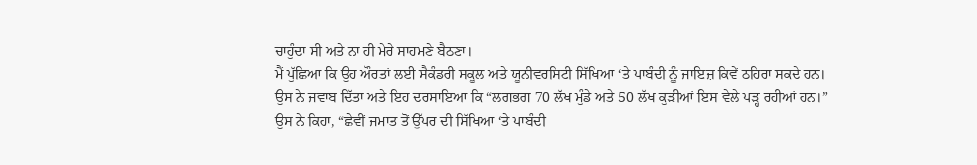ਚਾਹੁੰਦਾ ਸੀ ਅਤੇ ਨਾ ਹੀ ਮੇਰੇ ਸਾਹਮਣੇ ਬੈਠਣਾ।
ਮੈਂ ਪੁੱਛਿਆ ਕਿ ਉਹ ਔਰਤਾਂ ਲਈ ਸੈਕੰਡਰੀ ਸਕੂਲ ਅਤੇ ਯੂਨੀਵਰਸਿਟੀ ਸਿੱਖਿਆ ‘ਤੇ ਪਾਬੰਦੀ ਨੂੰ ਜਾਇਜ਼ ਕਿਵੇਂ ਠਹਿਰਾ ਸਕਦੇ ਹਨ।
ਉਸ ਨੇ ਜਵਾਬ ਦਿੱਤਾ ਅਤੇ ਇਹ ਦਰਸਾਇਆ ਕਿ “ਲਗਭਗ 70 ਲੱਖ ਮੁੰਡੇ ਅਤੇ 50 ਲੱਖ ਕੁੜੀਆਂ ਇਸ ਵੇਲੇ ਪੜ੍ਹ ਰਹੀਆਂ ਹਨ।”
ਉਸ ਨੇ ਕਿਹਾ, “ਛੇਵੀਂ ਜਮਾਤ ਤੋਂ ਉੱਪਰ ਦੀ ਸਿੱਖਿਆ ‘ਤੇ ਪਾਬੰਦੀ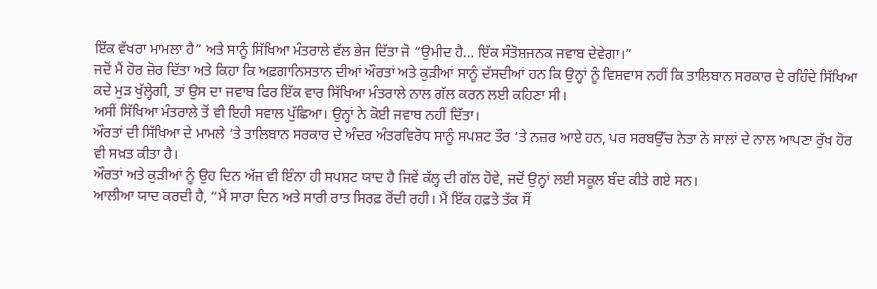ਇੱਕ ਵੱਖਰਾ ਮਾਮਲਾ ਹੈ” ਅਤੇ ਸਾਨੂੰ ਸਿੱਖਿਆ ਮੰਤਰਾਲੇ ਵੱਲ ਭੇਜ ਦਿੱਤਾ ਜੋ “ਉਮੀਦ ਹੈ… ਇੱਕ ਸੰਤੋਸ਼ਜਨਕ ਜਵਾਬ ਦੇਵੇਗਾ।”
ਜਦੋਂ ਮੈਂ ਹੋਰ ਜ਼ੋਰ ਦਿੱਤਾ ਅਤੇ ਕਿਹਾ ਕਿ ਅਫ਼ਗਾਨਿਸਤਾਨ ਦੀਆਂ ਔਰਤਾਂ ਅਤੇ ਕੁੜੀਆਂ ਸਾਨੂੰ ਦੱਸਦੀਆਂ ਹਨ ਕਿ ਉਨ੍ਹਾਂ ਨੂੰ ਵਿਸ਼ਵਾਸ ਨਹੀਂ ਕਿ ਤਾਲਿਬਾਨ ਸਰਕਾਰ ਦੇ ਰਹਿੰਦੇ ਸਿੱਖਿਆ ਕਦੇ ਮੁੜ ਖੁੱਲ੍ਹੇਗੀ, ਤਾਂ ਉਸ ਦਾ ਜਵਾਬ ਫਿਰ ਇੱਕ ਵਾਰ ਸਿੱਖਿਆ ਮੰਤਰਾਲੇ ਨਾਲ ਗੱਲ ਕਰਨ ਲਈ ਕਹਿਣਾ ਸੀ।
ਅਸੀਂ ਸਿੱਖਿਆ ਮੰਤਰਾਲੇ ਤੋਂ ਵੀ ਇਹੀ ਸਵਾਲ ਪੁੱਛਿਆ। ਉਨ੍ਹਾਂ ਨੇ ਕੋਈ ਜਵਾਬ ਨਹੀਂ ਦਿੱਤਾ।
ਔਰਤਾਂ ਦੀ ਸਿੱਖਿਆ ਦੇ ਮਾਮਲੇ ‘ਤੇ ਤਾਲਿਬਾਨ ਸਰਕਾਰ ਦੇ ਅੰਦਰ ਅੰਤਰਵਿਰੋਧ ਸਾਨੂੰ ਸਪਸ਼ਟ ਤੌਰ ‘ਤੇ ਨਜ਼ਰ ਆਏ ਹਨ, ਪਰ ਸਰਬਉੱਚ ਨੇਤਾ ਨੇ ਸਾਲਾਂ ਦੇ ਨਾਲ ਆਪਣਾ ਰੁੱਖ ਹੋਰ ਵੀ ਸਖ਼ਤ ਕੀਤਾ ਹੈ।
ਔਰਤਾਂ ਅਤੇ ਕੁੜੀਆਂ ਨੂੰ ਉਹ ਦਿਨ ਅੱਜ ਵੀ ਇੰਨਾ ਹੀ ਸਪਸ਼ਟ ਯਾਦ ਹੈ ਜਿਵੇਂ ਕੱਲ੍ਹ ਦੀ ਗੱਲ ਹੋਵੇ, ਜਦੋਂ ਉਨ੍ਹਾਂ ਲਈ ਸਕੂਲ ਬੰਦ ਕੀਤੇ ਗਏ ਸਨ।
ਆਲੀਆ ਯਾਦ ਕਰਦੀ ਹੈ, “ਮੈਂ ਸਾਰਾ ਦਿਨ ਅਤੇ ਸਾਰੀ ਰਾਤ ਸਿਰਫ਼ ਰੋਂਦੀ ਰਹੀ। ਮੈਂ ਇੱਕ ਹਫ਼ਤੇ ਤੱਕ ਸੌਂ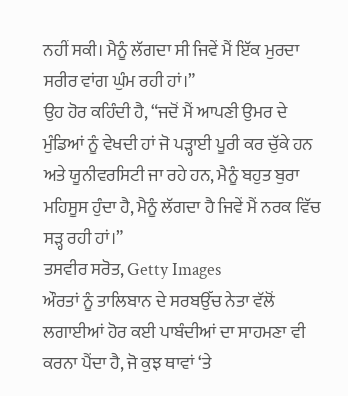ਨਹੀਂ ਸਕੀ। ਮੈਨੂੰ ਲੱਗਦਾ ਸੀ ਜਿਵੇਂ ਮੈਂ ਇੱਕ ਮੁਰਦਾ ਸਰੀਰ ਵਾਂਗ ਘੁੰਮ ਰਹੀ ਹਾਂ।”
ਉਹ ਹੋਰ ਕਹਿੰਦੀ ਹੈ, “ਜਦੋਂ ਮੈਂ ਆਪਣੀ ਉਮਰ ਦੇ ਮੁੰਡਿਆਂ ਨੂੰ ਵੇਖਦੀ ਹਾਂ ਜੋ ਪੜ੍ਹਾਈ ਪੂਰੀ ਕਰ ਚੁੱਕੇ ਹਨ ਅਤੇ ਯੂਨੀਵਰਸਿਟੀ ਜਾ ਰਹੇ ਹਨ, ਮੈਨੂੰ ਬਹੁਤ ਬੁਰਾ ਮਹਿਸੂਸ ਹੁੰਦਾ ਹੈ, ਮੈਨੂੰ ਲੱਗਦਾ ਹੈ ਜਿਵੇਂ ਮੈਂ ਨਰਕ ਵਿੱਚ ਸੜ੍ਹ ਰਹੀ ਹਾਂ।”
ਤਸਵੀਰ ਸਰੋਤ, Getty Images
ਔਰਤਾਂ ਨੂੰ ਤਾਲਿਬਾਨ ਦੇ ਸਰਬਉੱਚ ਨੇਤਾ ਵੱਲੋਂ ਲਗਾਈਆਂ ਹੋਰ ਕਈ ਪਾਬੰਦੀਆਂ ਦਾ ਸਾਹਮਣਾ ਵੀ ਕਰਨਾ ਪੈਂਦਾ ਹੈ, ਜੋ ਕੁਝ ਥਾਵਾਂ ‘ਤੇ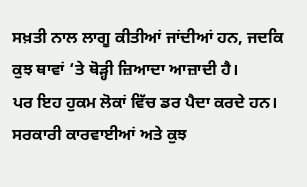ਸਖ਼ਤੀ ਨਾਲ ਲਾਗੂ ਕੀਤੀਆਂ ਜਾਂਦੀਆਂ ਹਨ, ਜਦਕਿ ਕੁਝ ਥਾਵਾਂ ‘ਤੇ ਥੋੜ੍ਹੀ ਜ਼ਿਆਦਾ ਆਜ਼ਾਦੀ ਹੈ।
ਪਰ ਇਹ ਹੁਕਮ ਲੋਕਾਂ ਵਿੱਚ ਡਰ ਪੈਦਾ ਕਰਦੇ ਹਨ। ਸਰਕਾਰੀ ਕਾਰਵਾਈਆਂ ਅਤੇ ਕੁਝ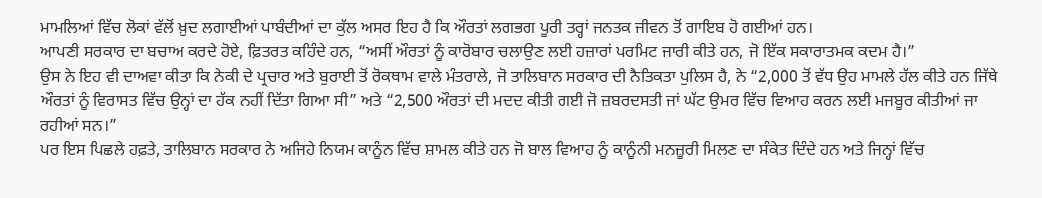ਮਾਮਲਿਆਂ ਵਿੱਚ ਲੋਕਾਂ ਵੱਲੋਂ ਖ਼ੁਦ ਲਗਾਈਆਂ ਪਾਬੰਦੀਆਂ ਦਾ ਕੁੱਲ ਅਸਰ ਇਹ ਹੈ ਕਿ ਔਰਤਾਂ ਲਗਭਗ ਪੂਰੀ ਤਰ੍ਹਾਂ ਜਨਤਕ ਜੀਵਨ ਤੋਂ ਗਾਇਬ ਹੋ ਗਈਆਂ ਹਨ।
ਆਪਣੀ ਸਰਕਾਰ ਦਾ ਬਚਾਅ ਕਰਦੇ ਹੋਏ, ਫ਼ਿਤਰਤ ਕਹਿੰਦੇ ਹਨ, “ਅਸੀਂ ਔਰਤਾਂ ਨੂੰ ਕਾਰੋਬਾਰ ਚਲਾਉਣ ਲਈ ਹਜ਼ਾਰਾਂ ਪਰਮਿਟ ਜਾਰੀ ਕੀਤੇ ਹਨ, ਜੋ ਇੱਕ ਸਕਾਰਾਤਮਕ ਕਦਮ ਹੈ।”
ਉਸ ਨੇ ਇਹ ਵੀ ਦਾਅਵਾ ਕੀਤਾ ਕਿ ਨੇਕੀ ਦੇ ਪ੍ਰਚਾਰ ਅਤੇ ਬੁਰਾਈ ਤੋਂ ਰੋਕਥਾਮ ਵਾਲੇ ਮੰਤਰਾਲੇ, ਜੋ ਤਾਲਿਬਾਨ ਸਰਕਾਰ ਦੀ ਨੈਤਿਕਤਾ ਪੁਲਿਸ ਹੈ, ਨੇ “2,000 ਤੋਂ ਵੱਧ ਉਹ ਮਾਮਲੇ ਹੱਲ ਕੀਤੇ ਹਨ ਜਿੱਥੇ ਔਰਤਾਂ ਨੂੰ ਵਿਰਾਸਤ ਵਿੱਚ ਉਨ੍ਹਾਂ ਦਾ ਹੱਕ ਨਹੀਂ ਦਿੱਤਾ ਗਿਆ ਸੀ” ਅਤੇ “2,500 ਔਰਤਾਂ ਦੀ ਮਦਦ ਕੀਤੀ ਗਈ ਜੋ ਜ਼ਬਰਦਸਤੀ ਜਾਂ ਘੱਟ ਉਮਰ ਵਿੱਚ ਵਿਆਹ ਕਰਨ ਲਈ ਮਜਬੂਰ ਕੀਤੀਆਂ ਜਾ ਰਹੀਆਂ ਸਨ।”
ਪਰ ਇਸ ਪਿਛਲੇ ਹਫ਼ਤੇ, ਤਾਲਿਬਾਨ ਸਰਕਾਰ ਨੇ ਅਜਿਹੇ ਨਿਯਮ ਕਾਨੂੰਨ ਵਿੱਚ ਸ਼ਾਮਲ ਕੀਤੇ ਹਨ ਜੋ ਬਾਲ ਵਿਆਹ ਨੂੰ ਕਾਨੂੰਨੀ ਮਨਜ਼ੂਰੀ ਮਿਲਣ ਦਾ ਸੰਕੇਤ ਦਿੰਦੇ ਹਨ ਅਤੇ ਜਿਨ੍ਹਾਂ ਵਿੱਚ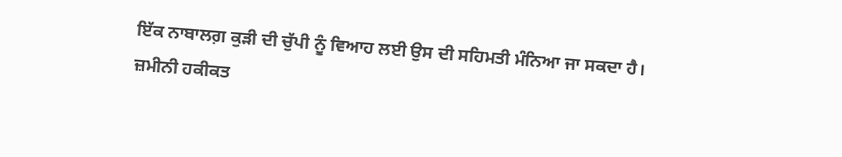ਇੱਕ ਨਾਬਾਲਗ਼ ਕੁੜੀ ਦੀ ਚੁੱਪੀ ਨੂੰ ਵਿਆਹ ਲਈ ਉਸ ਦੀ ਸਹਿਮਤੀ ਮੰਨਿਆ ਜਾ ਸਕਦਾ ਹੈ।
ਜ਼ਮੀਨੀ ਹਕੀਕਤ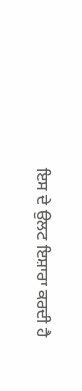ਇਸ ਦੇ ਉਲਟ ਇਸ਼ਾਰਾ ਕਰਦੀ ਹੈ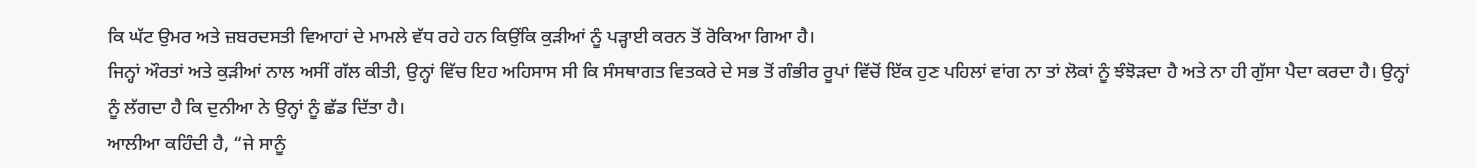ਕਿ ਘੱਟ ਉਮਰ ਅਤੇ ਜ਼ਬਰਦਸਤੀ ਵਿਆਹਾਂ ਦੇ ਮਾਮਲੇ ਵੱਧ ਰਹੇ ਹਨ ਕਿਉਂਕਿ ਕੁੜੀਆਂ ਨੂੰ ਪੜ੍ਹਾਈ ਕਰਨ ਤੋਂ ਰੋਕਿਆ ਗਿਆ ਹੈ।
ਜਿਨ੍ਹਾਂ ਔਰਤਾਂ ਅਤੇ ਕੁੜੀਆਂ ਨਾਲ ਅਸੀਂ ਗੱਲ ਕੀਤੀ, ਉਨ੍ਹਾਂ ਵਿੱਚ ਇਹ ਅਹਿਸਾਸ ਸੀ ਕਿ ਸੰਸਥਾਗਤ ਵਿਤਕਰੇ ਦੇ ਸਭ ਤੋਂ ਗੰਭੀਰ ਰੂਪਾਂ ਵਿੱਚੋਂ ਇੱਕ ਹੁਣ ਪਹਿਲਾਂ ਵਾਂਗ ਨਾ ਤਾਂ ਲੋਕਾਂ ਨੂੰ ਝੰਝੋੜਦਾ ਹੈ ਅਤੇ ਨਾ ਹੀ ਗੁੱਸਾ ਪੈਦਾ ਕਰਦਾ ਹੈ। ਉਨ੍ਹਾਂ ਨੂੰ ਲੱਗਦਾ ਹੈ ਕਿ ਦੁਨੀਆ ਨੇ ਉਨ੍ਹਾਂ ਨੂੰ ਛੱਡ ਦਿੱਤਾ ਹੈ।
ਆਲੀਆ ਕਹਿੰਦੀ ਹੈ, “ਜੇ ਸਾਨੂੰ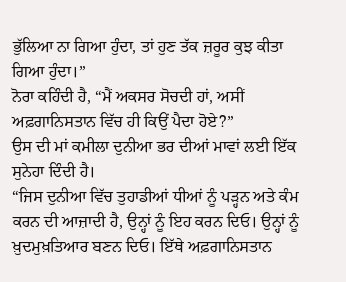ਭੁੱਲਿਆ ਨਾ ਗਿਆ ਹੁੰਦਾ, ਤਾਂ ਹੁਣ ਤੱਕ ਜ਼ਰੂਰ ਕੁਝ ਕੀਤਾ ਗਿਆ ਹੁੰਦਾ।”
ਨੋਰਾ ਕਹਿੰਦੀ ਹੈ, “ਮੈਂ ਅਕਸਰ ਸੋਚਦੀ ਹਾਂ, ਅਸੀਂ ਅਫ਼ਗਾਨਿਸਤਾਨ ਵਿੱਚ ਹੀ ਕਿਉਂ ਪੈਦਾ ਹੋਏ?”
ਉਸ ਦੀ ਮਾਂ ਕਮੀਲਾ ਦੁਨੀਆ ਭਰ ਦੀਆਂ ਮਾਵਾਂ ਲਈ ਇੱਕ ਸੁਨੇਹਾ ਦਿੰਦੀ ਹੈ।
“ਜਿਸ ਦੁਨੀਆ ਵਿੱਚ ਤੁਹਾਡੀਆਂ ਧੀਆਂ ਨੂੰ ਪੜ੍ਹਨ ਅਤੇ ਕੰਮ ਕਰਨ ਦੀ ਆਜ਼ਾਦੀ ਹੈ, ਉਨ੍ਹਾਂ ਨੂੰ ਇਹ ਕਰਨ ਦਿਓ। ਉਨ੍ਹਾਂ ਨੂੰ ਖ਼ੁਦਮੁਖ਼ਤਿਆਰ ਬਣਨ ਦਿਓ। ਇੱਥੇ ਅਫ਼ਗਾਨਿਸਤਾਨ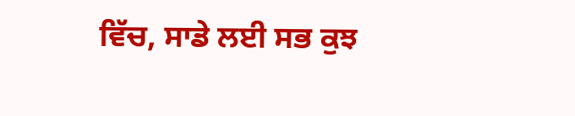ਵਿੱਚ, ਸਾਡੇ ਲਈ ਸਭ ਕੁਝ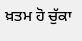ਖ਼ਤਮ ਹੋ ਚੁੱਕਾ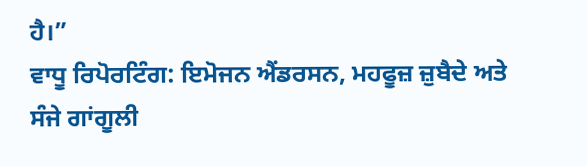ਹੈ।”
ਵਾਧੂ ਰਿਪੋਰਟਿੰਗ: ਇਮੋਜਨ ਐਂਡਰਸਨ, ਮਹਫੂਜ਼ ਜ਼ੁਬੈਦੇ ਅਤੇ ਸੰਜੇ ਗਾਂਗੂਲੀ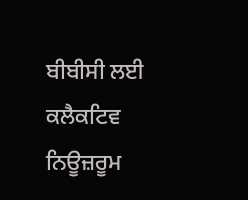ਬੀਬੀਸੀ ਲਈ ਕਲੈਕਟਿਵ ਨਿਊਜ਼ਰੂਮ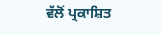ਵੱਲੋਂ ਪ੍ਰਕਾਸ਼ਿਤ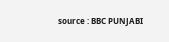source : BBC PUNJABI